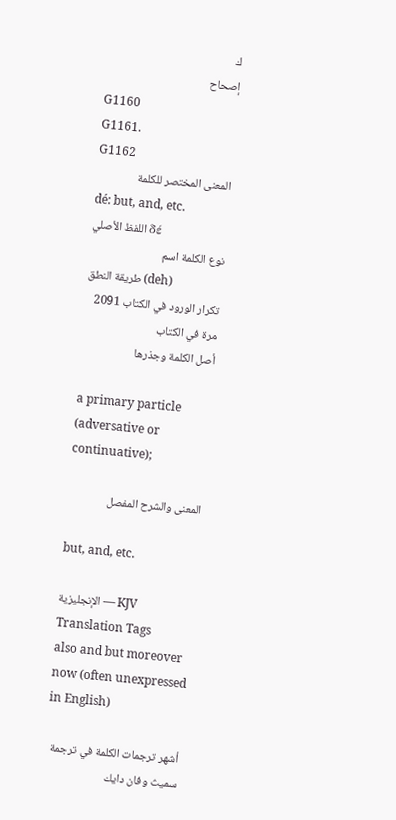ك
إصحاح
G1160
G1161.
G1162
المعنى المختصر للكلمة
dé: but, and, etc.
اللفظ الأصلي δέ
نوع الكلمة اسم
طريقة النطق (deh)
تكرار الورود في الكتاب 2091 مرة في الكتاب
أصل الكلمة وجذرها

a primary particle (adversative or continuative);

المعنى والشرح المفصل

but, and, etc.

الإنجليزية — KJV Translation Tags
also and but moreover now (often unexpressed in English)

أشهر ترجمات الكلمة في ترجمة سميث وفان دايك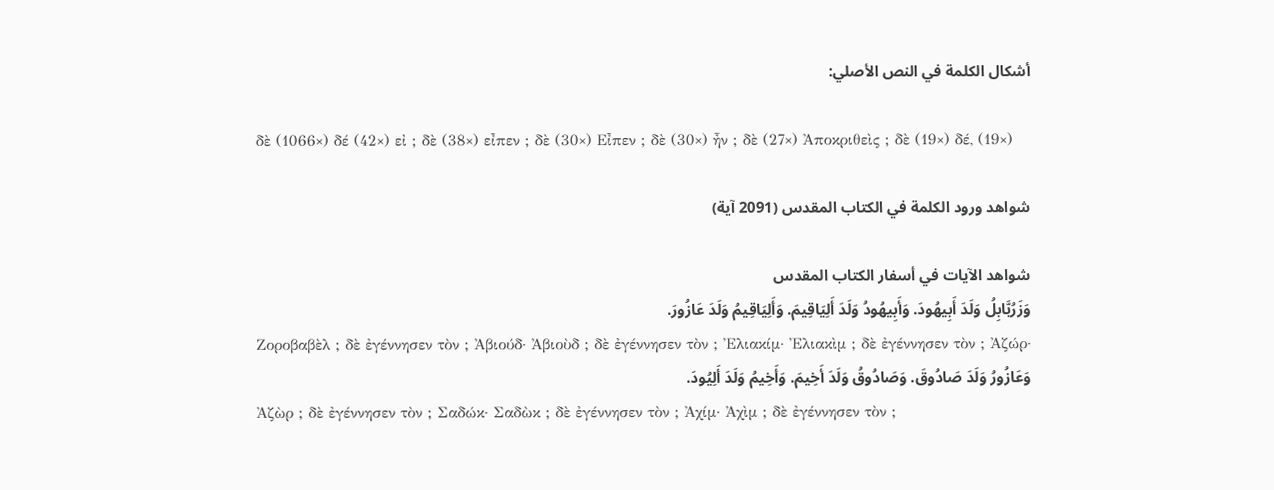أشكال الكلمة في النص الأصلي:

δὲ (1066×) δέ (42×) εἰ ; δὲ (38×) εἶπεν ; δὲ (30×) Εἶπεν ; δὲ (30×) ἦν ; δὲ (27×) Ἀποκριθεὶς ; δὲ (19×) δέ, (19×)

شواهد ورود الكلمة في الكتاب المقدس (2091 آية)

شواهد الآيات في أسفار الكتاب المقدس
وَزَرُبَّابِلُ وَلَدَ أَبِيهُودَ. وَأَبِيهُودُ وَلَدَ أَلِيَاقِيمَ. وَأَلِيَاقِيمُ وَلَدَ عَازُورَ.
Ζοροβαβὲλ ; δὲ ἐγέννησεν τὸν ; Ἀβιούδ· Ἀβιοὺδ ; δὲ ἐγέννησεν τὸν ; Ἐλιακίμ· Ἐλιακὶμ ; δὲ ἐγέννησεν τὸν ; Ἀζώρ·
وَعَازُورُ وَلَدَ صَادُوقَ. وَصَادُوقُ وَلَدَ أَخِيمَ. وَأَخِيمُ وَلَدَ أَلِيُودَ.
Ἀζὼρ ; δὲ ἐγέννησεν τὸν ; Σαδώκ· Σαδὼκ ; δὲ ἐγέννησεν τὸν ; Ἀχίμ· Ἀχὶμ ; δὲ ἐγέννησεν τὸν ;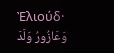Ἐλιούδ·
وَعَازُورُ وَلَدَ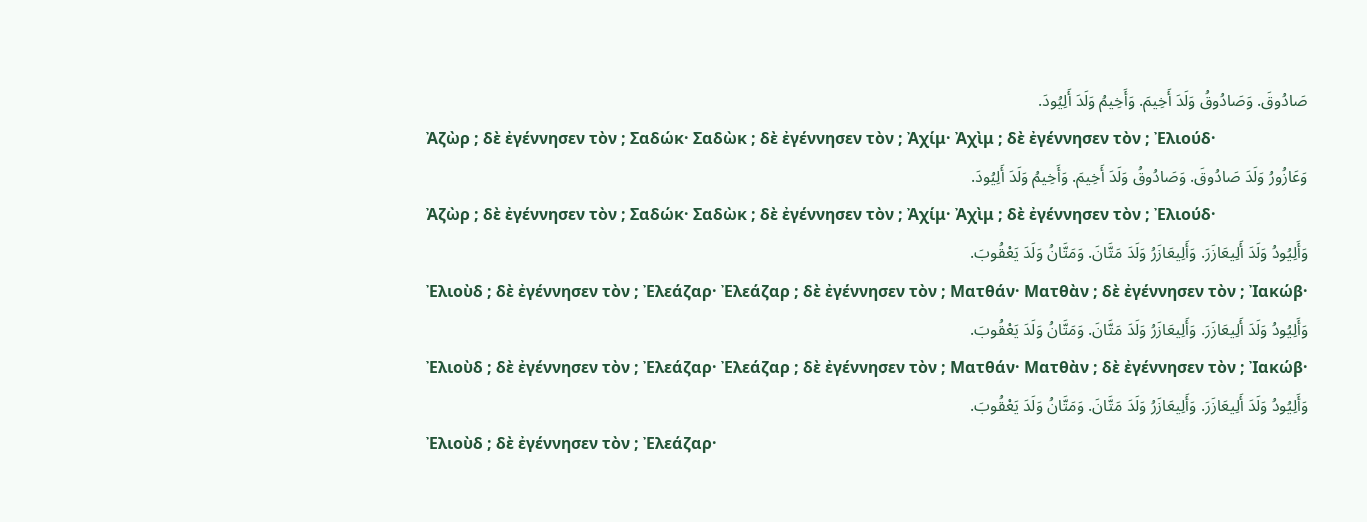صَادُوقَ. وَصَادُوقُ وَلَدَ أَخِيمَ. وَأَخِيمُ وَلَدَ أَلِيُودَ.
Ἀζὼρ ; δὲ ἐγέννησεν τὸν ; Σαδώκ· Σαδὼκ ; δὲ ἐγέννησεν τὸν ; Ἀχίμ· Ἀχὶμ ; δὲ ἐγέννησεν τὸν ; Ἐλιούδ·
وَعَازُورُ وَلَدَ صَادُوقَ. وَصَادُوقُ وَلَدَ أَخِيمَ. وَأَخِيمُ وَلَدَ أَلِيُودَ.
Ἀζὼρ ; δὲ ἐγέννησεν τὸν ; Σαδώκ· Σαδὼκ ; δὲ ἐγέννησεν τὸν ; Ἀχίμ· Ἀχὶμ ; δὲ ἐγέννησεν τὸν ; Ἐλιούδ·
وَأَلِيُودُ وَلَدَ أَلِيعَازَرَ. وَأَلِيعَازَرُ وَلَدَ مَتَّانَ. وَمَتَّانُ وَلَدَ يَعْقُوبَ.
Ἐλιοὺδ ; δὲ ἐγέννησεν τὸν ; Ἐλεάζαρ· Ἐλεάζαρ ; δὲ ἐγέννησεν τὸν ; Ματθάν· Ματθὰν ; δὲ ἐγέννησεν τὸν ; Ἰακώβ·
وَأَلِيُودُ وَلَدَ أَلِيعَازَرَ. وَأَلِيعَازَرُ وَلَدَ مَتَّانَ. وَمَتَّانُ وَلَدَ يَعْقُوبَ.
Ἐλιοὺδ ; δὲ ἐγέννησεν τὸν ; Ἐλεάζαρ· Ἐλεάζαρ ; δὲ ἐγέννησεν τὸν ; Ματθάν· Ματθὰν ; δὲ ἐγέννησεν τὸν ; Ἰακώβ·
وَأَلِيُودُ وَلَدَ أَلِيعَازَرَ. وَأَلِيعَازَرُ وَلَدَ مَتَّانَ. وَمَتَّانُ وَلَدَ يَعْقُوبَ.
Ἐλιοὺδ ; δὲ ἐγέννησεν τὸν ; Ἐλεάζαρ·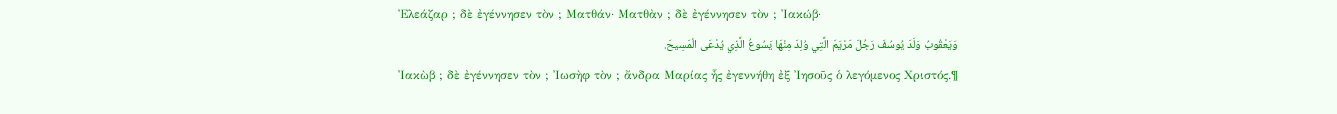Ἐλεάζαρ ; δὲ ἐγέννησεν τὸν ; Ματθάν· Ματθὰν ; δὲ ἐγέννησεν τὸν ; Ἰακώβ·
وَيَعْقُوبُ وَلَدَ يُوسُفَ رَجُلَ مَرْيَمَ الَّتِي وُلِدَ مِنْهَا يَسُوعُ الَّذِي يُدْعَى الْمَسِيحَ.
Ἰακὼβ ; δὲ ἐγέννησεν τὸν ; Ἰωσὴφ τὸν ; ἄνδρα Μαρίας ἧς ἐγεννήθη ἐξ Ἰησοῦς ὁ λεγόμενος Χριστός.¶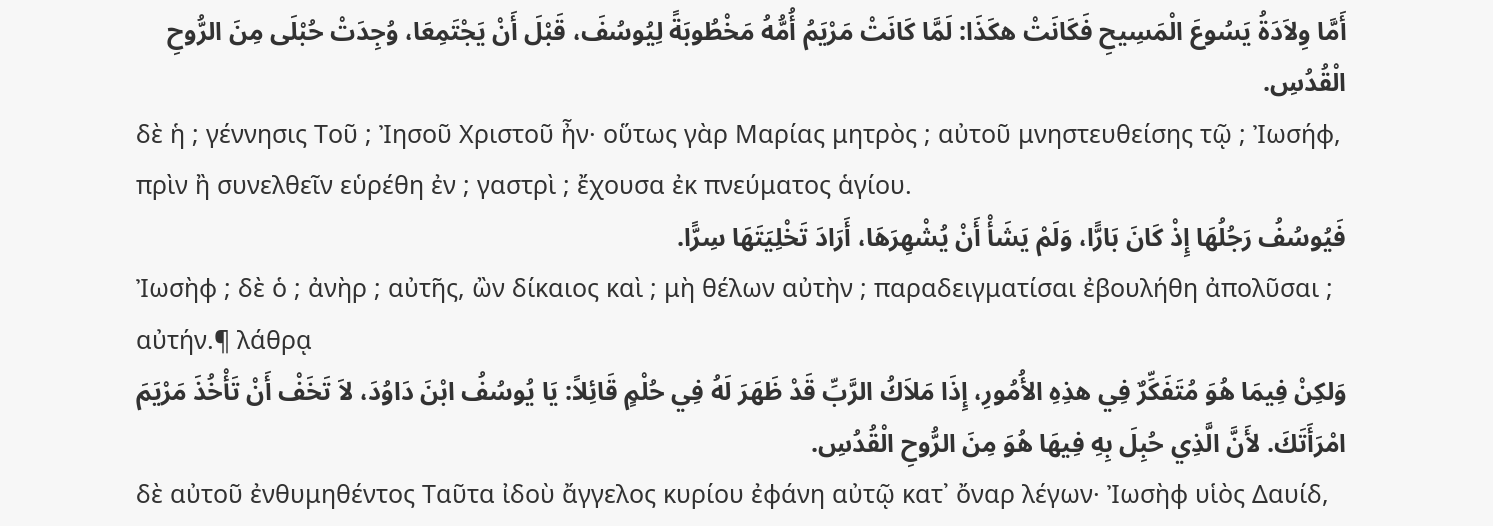أَمَّا وِلاَدَةُ يَسُوعَ الْمَسِيحِ فَكَانَتْ هكَذَا: لَمَّا كَانَتْ مَرْيَمُ أُمُّهُ مَخْطُوبَةً لِيُوسُفَ، قَبْلَ أَنْ يَجْتَمِعَا، وُجِدَتْ حُبْلَى مِنَ الرُّوحِ الْقُدُسِ.
δὲ ἡ ; γέννησις Τοῦ ; Ἰησοῦ Χριστοῦ ἦν· οὕτως γὰρ Μαρίας μητρὸς ; αὐτοῦ μνηστευθείσης τῷ ; Ἰωσήφ, πρὶν ἢ συνελθεῖν εὑρέθη ἐν ; γαστρὶ ; ἔχουσα ἐκ πνεύματος ἁγίου.
فَيُوسُفُ رَجُلُهَا إِذْ كَانَ بَارًّا، وَلَمْ يَشَأْ أَنْ يُشْهِرَهَا، أَرَادَ تَخْلِيَتَهَا سِرًّا.
Ἰωσὴφ ; δὲ ὁ ; ἀνὴρ ; αὐτῆς, ὢν δίκαιος καὶ ; μὴ θέλων αὐτὴν ; παραδειγματίσαι ἐβουλήθη ἀπολῦσαι ; αὐτήν.¶ λάθρᾳ
وَلكِنْ فِيمَا هُوَ مُتَفَكِّرٌ فِي هذِهِ الأُمُورِ، إِذَا مَلاَكُ الرَّبِّ قَدْ ظَهَرَ لَهُ فِي حُلْمٍ قَائِلاً: يَا يُوسُفُ ابْنَ دَاوُدَ، لاَ تَخَفْ أَنْ تَأْخُذَ مَرْيَمَ امْرَأَتَكَ. لأَنَّ الَّذِي حُبِلَ بِهِ فِيهَا هُوَ مِنَ الرُّوحِ الْقُدُسِ.
δὲ αὐτοῦ ἐνθυμηθέντος Ταῦτα ἰδοὺ ἄγγελος κυρίου ἐφάνη αὐτῷ κατ᾽ ὄναρ λέγων· Ἰωσὴφ υἱὸς Δαυίδ,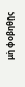μὴ φοβηθῇς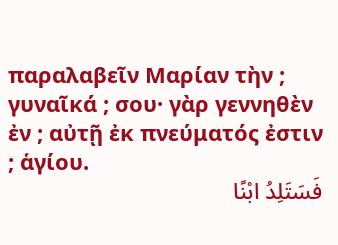παραλαβεῖν Μαρίαν τὴν ; γυναῖκά ; σου· γὰρ γεννηθὲν ἐν ; αὐτῇ ἐκ πνεύματός ἐστιν ; ἁγίου.
فَسَتَلِدُ ابْنًا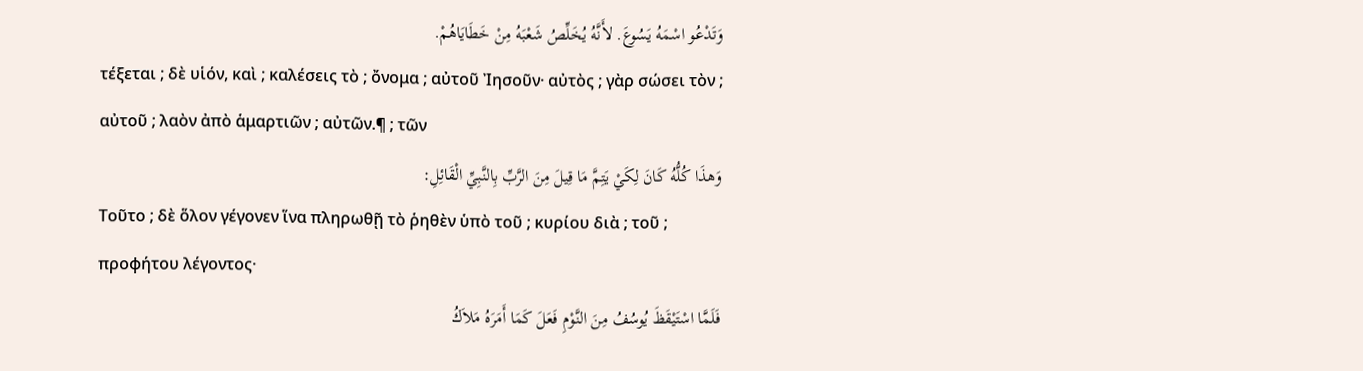وَتَدْعُو اسْمَهُ يَسُوعَ. لأَنَّهُ يُخَلِّصُ شَعْبَهُ مِنْ خَطَايَاهُمْ.
τέξεται ; δὲ υἱόν, καὶ ; καλέσεις τὸ ; ὄνομα ; αὐτοῦ Ἰησοῦν· αὐτὸς ; γὰρ σώσει τὸν ; αὐτοῦ ; λαὸν ἀπὸ ἁμαρτιῶν ; αὐτῶν.¶ ; τῶν
وَهذَا كُلُّهُ كَانَ لِكَيْ يَتِمَّ مَا قِيلَ مِنَ الرَّبِّ بِالنَّبِيِّ الْقَائِلِ:
Τοῦτο ; δὲ ὅλον γέγονεν ἵνα πληρωθῇ τὸ ῥηθὲν ὑπὸ τοῦ ; κυρίου διὰ ; τοῦ ; προφήτου λέγοντος·
فَلَمَّا اسْتَيْقَظَ يُوسُفُ مِنَ النَّوْمِ فَعَلَ كَمَا أَمَرَهُ مَلاَكُ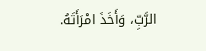الرَّبِّ، وَأَخَذَ امْرَأَتَهُ.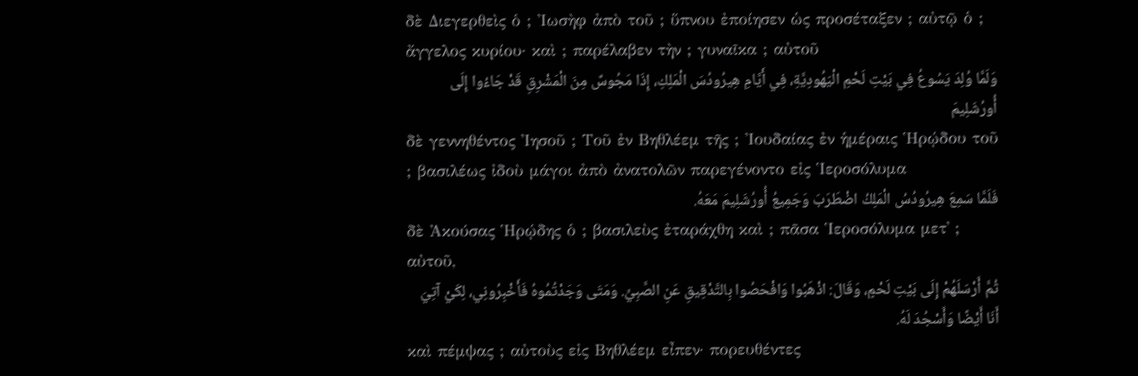δὲ Διεγερθεὶς ὁ ; Ἰωσὴφ ἀπὸ τοῦ ; ὕπνου ἐποίησεν ὡς προσέταξεν ; αὐτῷ ὁ ; ἄγγελος κυρίου· καὶ ; παρέλαβεν τὴν ; γυναῖκα ; αὐτοῦ
وَلَمَّا وُلِدَ يَسُوعُ فِي بَيْتِ لَحْمِ الْيَهُودِيَّةِ، فِي أَيَّامِ هِيرُودُسَ الْمَلِكِ، إِذَا مَجُوسٌ مِنَ الْمَشْرِقِ قَدْ جَاءُوا إِلَى أُورُشَلِيمَ
δὲ γεννηθέντος Ἰησοῦ ; Τοῦ ἐν Βηθλέεμ τῆς ; Ἰουδαίας ἐν ἡμέραις Ἡρῴδου τοῦ ; βασιλέως ἰδοὺ μάγοι ἀπὸ ἀνατολῶν παρεγένοντο εἰς Ἱεροσόλυμα
فَلَمَّا سَمِعَ هِيرُودُسُ الْمَلِكُ اضْطَرَبَ وَجَمِيعُ أُورُشَلِيمَ مَعَهُ.
δὲ Ἀκούσας Ἡρῴδης ὁ ; βασιλεὺς ἐταράχθη καὶ ; πᾶσα Ἱεροσόλυμα μετ᾽ ; αὐτοῦ,
ثُمَّ أَرْسَلَهُمْ إِلَى بَيْتِ لَحْمٍ، وَقَالَ: اذْهَبُوا وَافْحَصُوا بِالتَّدْقِيقِ عَنِ الصَّبِيِّ. وَمَتَى وَجَدْتُمُوهُ فَأَخْبِرُونِي، لِكَيْ آتِيَ أَنَا أَيْضًا وَأَسْجُدَ لَهُ.
καὶ πέμψας ; αὐτοὺς εἰς Βηθλέεμ εἶπεν· πορευθέντες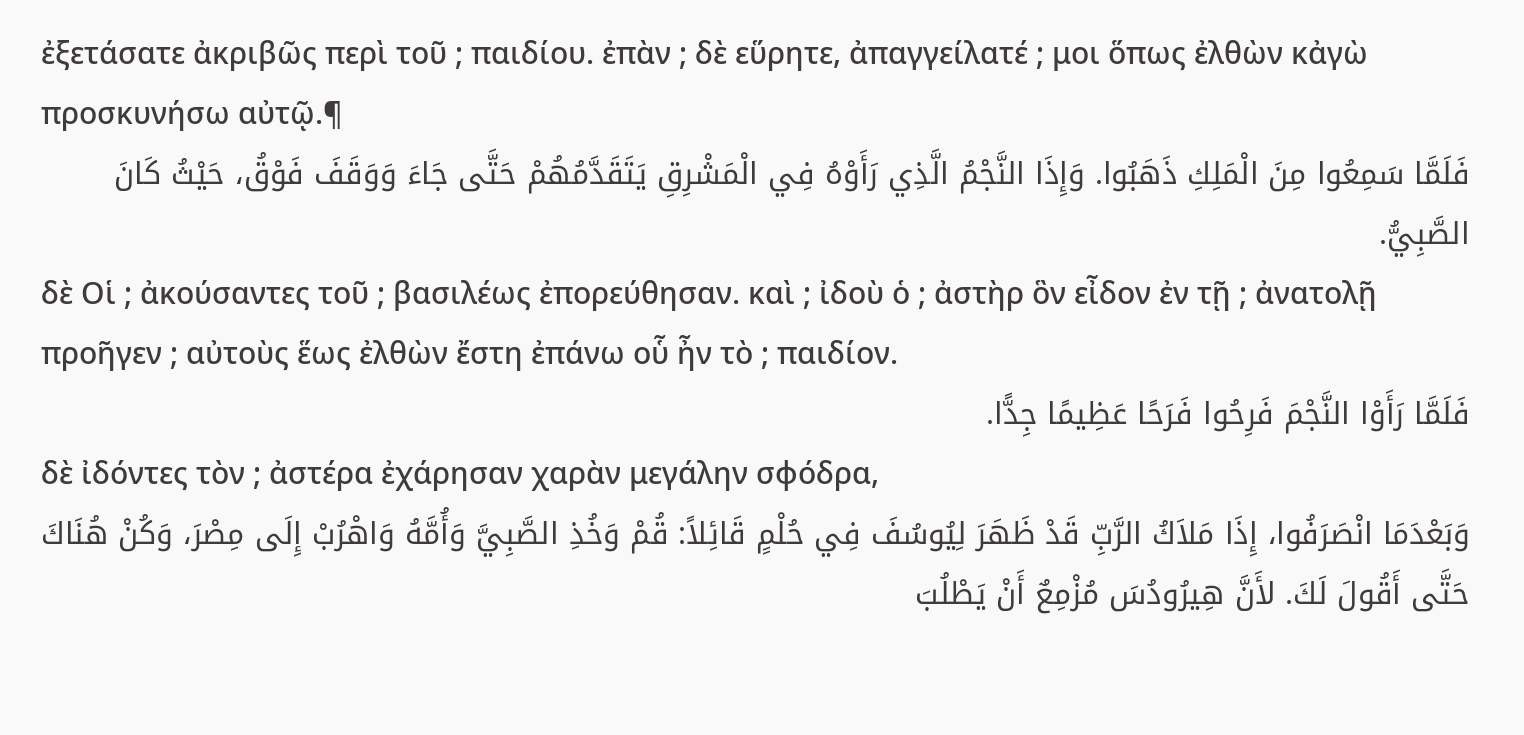ἐξετάσατε ἀκριβῶς περὶ τοῦ ; παιδίου. ἐπὰν ; δὲ εὕρητε, ἀπαγγείλατέ ; μοι ὅπως ἐλθὼν κἀγὼ προσκυνήσω αὐτῷ.¶
فَلَمَّا سَمِعُوا مِنَ الْمَلِكِ ذَهَبُوا. وَإِذَا النَّجْمُ الَّذِي رَأَوْهُ فِي الْمَشْرِقِ يَتَقَدَّمُهُمْ حَتَّى جَاءَ وَوَقَفَ فَوْقُ، حَيْثُ كَانَ الصَّبِيُّ.
δὲ Οἱ ; ἀκούσαντες τοῦ ; βασιλέως ἐπορεύθησαν. καὶ ; ἰδοὺ ὁ ; ἀστὴρ ὃν εἶδον ἐν τῇ ; ἀνατολῇ προῆγεν ; αὐτοὺς ἕως ἐλθὼν ἔστη ἐπάνω οὗ ἦν τὸ ; παιδίον.
فَلَمَّا رَأَوْا النَّجْمَ فَرِحُوا فَرَحًا عَظِيمًا جِدًّا.
δὲ ἰδόντες τὸν ; ἀστέρα ἐχάρησαν χαρὰν μεγάλην σφόδρα,
وَبَعْدَمَا انْصَرَفُوا، إِذَا مَلاَكُ الرَّبِّ قَدْ ظَهَرَ لِيُوسُفَ فِي حُلْمٍ قَائِلاً: قُمْ وَخُذِ الصَّبِيَّ وَأُمَّهُ وَاهْرُبْ إِلَى مِصْرَ، وَكُنْ هُنَاكَ حَتَّى أَقُولَ لَكَ. لأَنَّ هِيرُودُسَ مُزْمِعٌ أَنْ يَطْلُبَ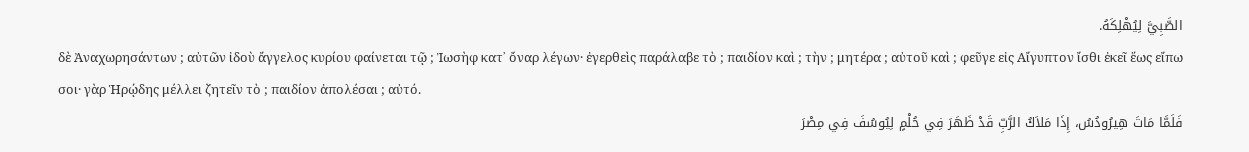الصَّبِيَّ لِيُهْلِكَهُ.
δὲ Ἀναχωρησάντων ; αὐτῶν ἰδοὺ ἄγγελος κυρίου φαίνεται τῷ ; Ἰωσὴφ κατ᾽ ὄναρ λέγων· ἐγερθεὶς παράλαβε τὸ ; παιδίον καὶ ; τὴν ; μητέρα ; αὐτοῦ καὶ ; φεῦγε εἰς Αἴγυπτον ἴσθι ἐκεῖ ἕως εἴπω σοι· γὰρ Ἡρῴδης μέλλει ζητεῖν τὸ ; παιδίον ἀπολέσαι ; αὐτό.
فَلَمَّا مَاتَ هِيرُودُسُ، إِذَا مَلاَكُ الرَّبِّ قَدْ ظَهَرَ فِي حُلْمٍ لِيُوسُفَ فِي مِصْرَ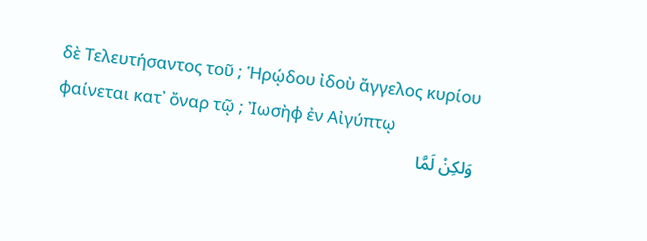δὲ Τελευτήσαντος τοῦ ; Ἡρῴδου ἰδοὺ ἄγγελος κυρίου φαίνεται κατ᾽ ὄναρ τῷ ; Ἰωσὴφ ἐν Αἰγύπτῳ
وَلكِنْ لَمَّا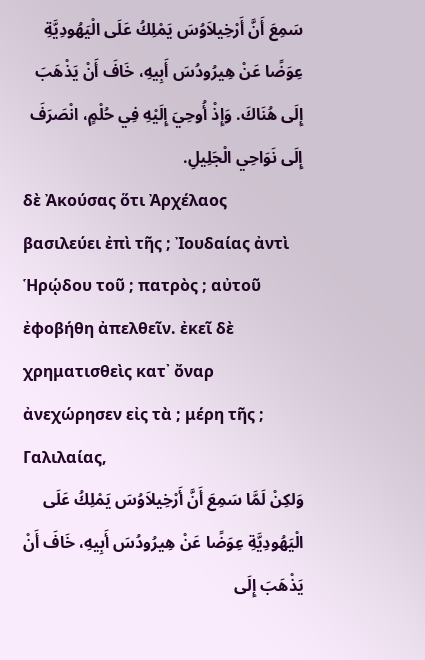سَمِعَ أَنَّ أَرْخِيلاَوُسَ يَمْلِكُ عَلَى الْيَهُودِيَّةِ عِوَضًا عَنْ هِيرُودُسَ أَبِيهِ، خَافَ أَنْ يَذْهَبَ إِلَى هُنَاكَ. وَإِذْ أُوحِيَ إِلَيْهِ فِي حُلْمٍ، انْصَرَفَ إِلَى نَوَاحِي الْجَلِيلِ.
δὲ Ἀκούσας ὅτι Ἀρχέλαος βασιλεύει ἐπὶ τῆς ; Ἰουδαίας ἀντὶ Ἡρῴδου τοῦ ; πατρὸς ; αὐτοῦ ἐφοβήθη ἀπελθεῖν. ἐκεῖ δὲ χρηματισθεὶς κατ᾽ ὄναρ ἀνεχώρησεν εἰς τὰ ; μέρη τῆς ; Γαλιλαίας,
وَلكِنْ لَمَّا سَمِعَ أَنَّ أَرْخِيلاَوُسَ يَمْلِكُ عَلَى الْيَهُودِيَّةِ عِوَضًا عَنْ هِيرُودُسَ أَبِيهِ، خَافَ أَنْ يَذْهَبَ إِلَى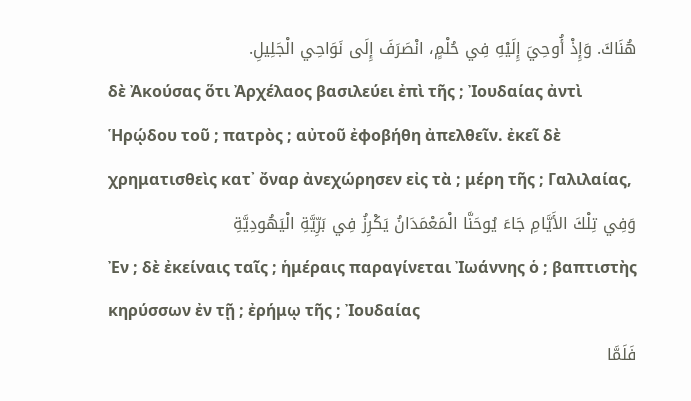هُنَاكَ. وَإِذْ أُوحِيَ إِلَيْهِ فِي حُلْمٍ، انْصَرَفَ إِلَى نَوَاحِي الْجَلِيلِ.
δὲ Ἀκούσας ὅτι Ἀρχέλαος βασιλεύει ἐπὶ τῆς ; Ἰουδαίας ἀντὶ Ἡρῴδου τοῦ ; πατρὸς ; αὐτοῦ ἐφοβήθη ἀπελθεῖν. ἐκεῖ δὲ χρηματισθεὶς κατ᾽ ὄναρ ἀνεχώρησεν εἰς τὰ ; μέρη τῆς ; Γαλιλαίας,
وَفِي تِلْكَ الأَيَّامِ جَاءَ يُوحَنَّا الْمَعْمَدَانُ يَكْرِزُ فِي بَرِّيَّةِ الْيَهُودِيَّةِ
Ἐν ; δὲ ἐκείναις ταῖς ; ἡμέραις παραγίνεται Ἰωάννης ὁ ; βαπτιστὴς κηρύσσων ἐν τῇ ; ἐρήμῳ τῆς ; Ἰουδαίας
فَلَمَّا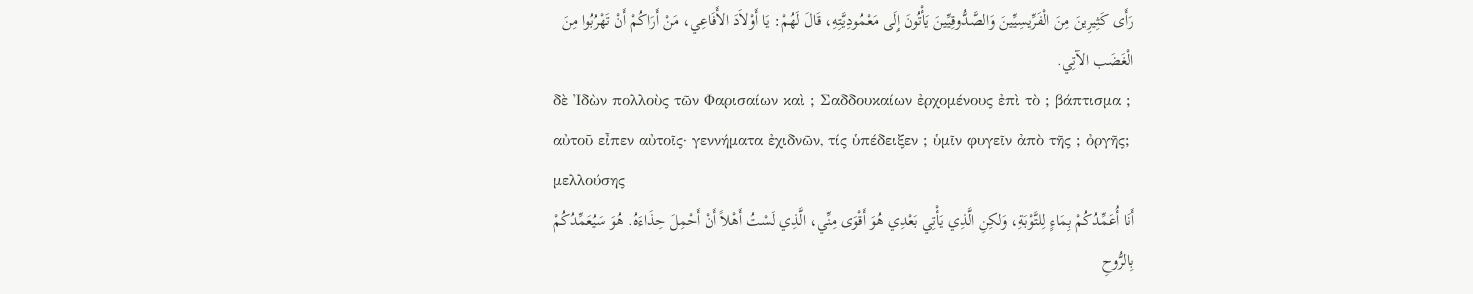رَأَى كَثِيرِينَ مِنَ الْفَرِّيسِيِّينَ وَالصَّدُّوقِيِّينَ يَأْتُونَ إِلَى مَعْمُودِيَّتِهِ، قَالَ لَهُمْ: يَا أَوْلاَدَ الأَفَاعِي، مَنْ أَرَاكُمْ أَنْ تَهْرُبُوا مِنَ الْغَضَب الآتِي.
δὲ Ἰδὼν πολλοὺς τῶν Φαρισαίων καὶ ; Σαδδουκαίων ἐρχομένους ἐπὶ τὸ ; βάπτισμα ; αὐτοῦ εἶπεν αὐτοῖς· γεννήματα ἐχιδνῶν, τίς ὑπέδειξεν ; ὑμῖν φυγεῖν ἀπὸ τῆς ; ὀργῆς; μελλούσης
أَنَا أُعَمِّدُكُمْ بِمَاءٍ لِلتَّوْبَةِ، وَلكِنِ الَّذِي يَأْتِي بَعْدِي هُوَ أَقْوَى مِنِّي، الَّذِي لَسْتُ أَهْلاً أَنْ أَحْمِلَ حِذَاءَهُ. هُوَ سَيُعَمِّدُكُمْ بِالرُّوحِ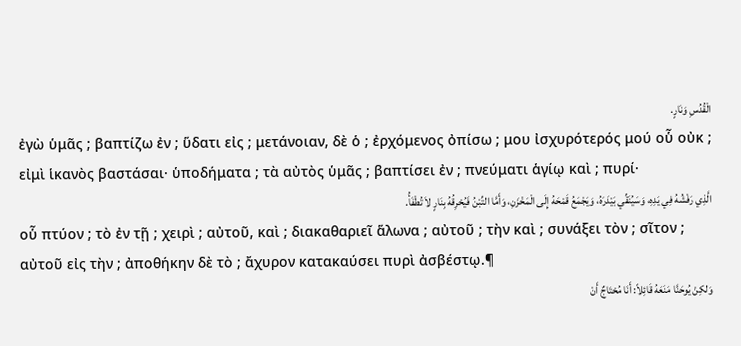الْقُدُسِ وَنَارٍ.
ἐγὼ ὑμᾶς ; βαπτίζω ἐν ; ὕδατι εἰς ; μετάνοιαν, δὲ ὁ ; ἐρχόμενος ὀπίσω ; μου ἰσχυρότερός μού οὗ οὐκ ; εἰμὶ ἱκανὸς βαστάσαι· ὑποδήματα ; τὰ αὐτὸς ὑμᾶς ; βαπτίσει ἐν ; πνεύματι ἁγίῳ καὶ ; πυρί·
الَّذِي رَفْشُهُ فِي يَدِهِ، وَسَيُنَقِّي بَيْدَرَهُ، وَيَجْمَعُ قَمْحَهُ إِلَى الْمَخْزَنِ، وَأَمَّا التِّبْنُ فَيُحْرِقُهُ بِنَارٍ لاَ تُطْفَأُ.
οὗ πτύον ; τὸ ἐν τῇ ; χειρὶ ; αὐτοῦ, καὶ ; διακαθαριεῖ ἅλωνα ; αὐτοῦ ; τὴν καὶ ; συνάξει τὸν ; σῖτον ; αὐτοῦ εἰς τὴν ; ἀποθήκην δὲ τὸ ; ἄχυρον κατακαύσει πυρὶ ἀσβέστῳ.¶
وَلكِنْ يُوحَنَّا مَنَعَهُ قَائِلاً: أَنَا مُحْتَاجٌ أَنْ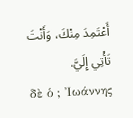أَعْتَمِدَ مِنْكَ، وَأَنْتَ تَأْتِي إِلَيَّ.
δὲ ὁ ; Ἰωάννης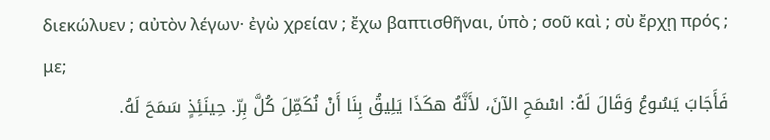διεκώλυεν ; αὐτὸν λέγων· ἐγὼ χρείαν ; ἔχω βαπτισθῆναι, ὑπὸ ; σοῦ καὶ ; σὺ ἔρχῃ πρός ; με;
فَأَجَابَ يَسُوعُ وَقَالَ لَهُ: اسْمَحِ الآنَ، لأَنَّهُ هكَذَا يَلِيقُ بِنَا أَنْ نُكَمِّلَ كُلَّ بِرّ. حِينَئِذٍ سَمَحَ لَهُ.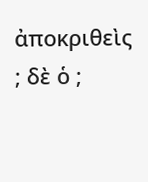ἀποκριθεὶς ; δὲ ὁ ;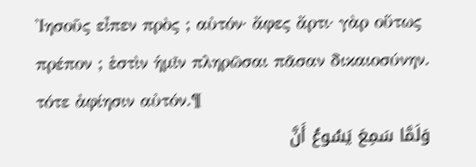Ἰησοῦς εἶπεν πρὸς ; αὐτόν· ἄφες ἄρτι· γὰρ οὕτως πρέπον ; ἐστὶν ἡμῖν πληρῶσαι πᾶσαν δικαιοσύνην. τότε ἀφίησιν αὐτόν.¶
وَلَمَّا سَمِعَ يَسُوعُ أَنَّ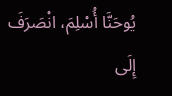يُوحَنَّا أُسْلِمَ، انْصَرَفَ إِلَى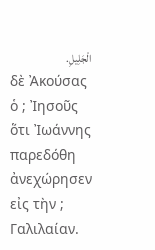الْجَلِيلِ.
δὲ Ἀκούσας ὁ ; Ἰησοῦς ὅτι Ἰωάννης παρεδόθη ἀνεχώρησεν εἰς τὴν ; Γαλιλαίαν.